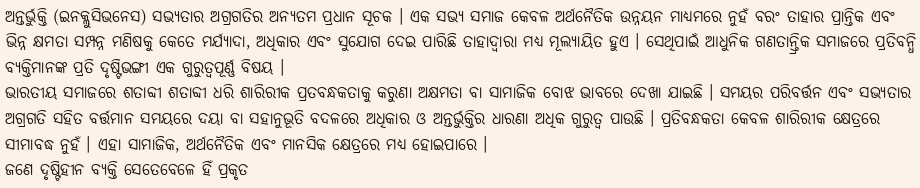ଅନ୍ତର୍ଭୁକ୍ତି (ଇନକ୍ଲୁସିଭନେସ) ସଭ୍ୟତାର ଅଗ୍ରଗତିର ଅନ୍ୟତମ ପ୍ରଧାନ ସୂଚକ । ଏକ ସଭ୍ୟ ସମାଜ କେବଳ ଅର୍ଥନୈତିକ ଉନ୍ନୟନ ମାଧ୍ୟମରେ ନୁହଁ ବରଂ ତାହାର ପ୍ରାନ୍ତିକ ଏବଂ ଭିନ୍ନ କ୍ଷମତା ସମ୍ପନ୍ନ ମଣିଷକୁ କେତେ ମର୍ଯ୍ୟାଦା, ଅଧିକାର ଏବଂ ସୁଯୋଗ ଦେଇ ପାରିଛି ତାହାଦ୍ୱାରା ମଧ୍ୟ ମୂଲ୍ୟାୟିତ ହୁଏ । ସେଥିପାଇଁ ଆଧୁନିକ ଗଣତାନ୍ତ୍ରିକ ସମାଜରେ ପ୍ରତିବନ୍ଧି ବ୍ୟକ୍ତିମାନଙ୍କ ପ୍ରତି ଦୃଷ୍ଟିଭଙ୍ଗୀ ଏକ ଗୁରୁତ୍ୱପୂର୍ଣ୍ଣ ବିଷୟ ।
ଭାରତୀୟ ସମାଜରେ ଶତାବ୍ଦୀ ଶତାବ୍ଦୀ ଧରି ଶାରିରୀକ ପ୍ରତବନ୍ଧକତାକୁ କରୁଣା ଅକ୍ଷମତା ବା ସାମାଜିକ ବୋଝ ଭାବରେ ଦେଖା ଯାଇଛି । ସମୟର ପରିବର୍ତ୍ତନ ଏବଂ ସଭ୍ୟତାର ଅଗ୍ରଗତି ସହିତ ବର୍ତ୍ତମାନ ସମୟରେ ଦୟା ବା ସହାନୁଭୂତି ବଦଳରେ ଅଧିକାର ଓ ଅନ୍ତର୍ଭୁକ୍ତିର ଧାରଣା ଅଧିକ ଗୁରୁତ୍ୱ ପାଉଛି । ପ୍ରତିବନ୍ଧକତା କେବଳ ଶାରିରୀକ କ୍ଷେତ୍ରରେ ସୀମାବଦ୍ଧ ନୁହଁ । ଏହା ସାମାଜିକ, ଅର୍ଥନୈତିକ ଏବଂ ମାନସିକ କ୍ଷେତ୍ରରେ ମଧ୍ୟ ହୋଇପାରେ ।
ଜଣେ ଦୃଷ୍ଟିହୀନ ବ୍ୟକ୍ତି ସେତେବେଳେ ହିଁ ପ୍ରକୃତ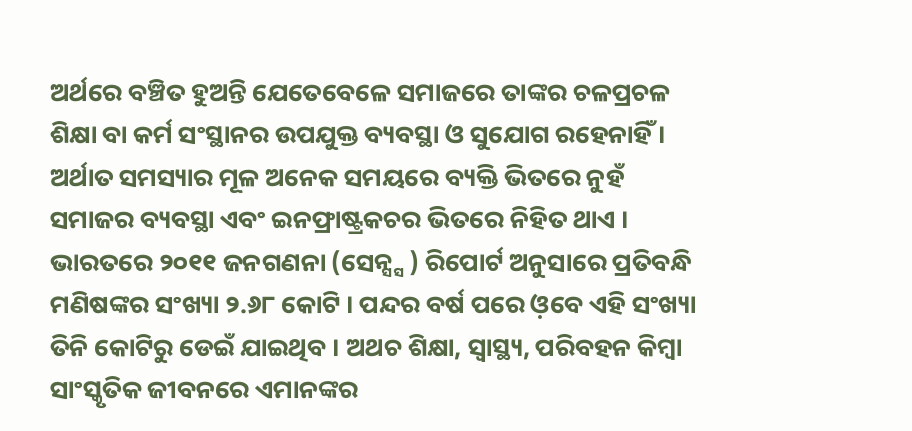ଅର୍ଥରେ ବଞ୍ଚିତ ହୁଅନ୍ତି ଯେତେବେଳେ ସମାଜରେ ତାଙ୍କର ଚଳପ୍ରଚଳ ଶିକ୍ଷା ବା କର୍ମ ସଂସ୍ଥାନର ଉପଯୁକ୍ତ ବ୍ୟବସ୍ଥା ଓ ସୁଯୋଗ ରହେନାହିଁ । ଅର୍ଥାତ ସମସ୍ୟାର ମୂଳ ଅନେକ ସମୟରେ ବ୍ୟକ୍ତି ଭିତରେ ନୁହଁ ସମାଜର ବ୍ୟବସ୍ଥା ଏବଂ ଇନଫ୍ରାଷ୍ଟ୍ରକଚର ଭିତରେ ନିହିତ ଥାଏ ।
ଭାରତରେ ୨୦୧୧ ଜନଗଣନା (ସେନ୍ସ୍ସ ) ରିପୋର୍ଟ ଅନୁସାରେ ପ୍ରତିବନ୍ଧି ମଣିଷଙ୍କର ସଂଖ୍ୟା ୨.୬୮ କୋଟି । ପନ୍ଦର ବର୍ଷ ପରେ ଓ଼ବେ ଏହି ସଂଖ୍ୟା ତିନି କୋଟିରୁ ଡେଇଁ ଯାଇଥିବ । ଅଥଚ ଶିକ୍ଷା, ସ୍ୱାସ୍ଥ୍ୟ, ପରିବହନ କିମ୍ବା ସାଂସ୍କୃତିକ ଜୀବନରେ ଏମାନଙ୍କର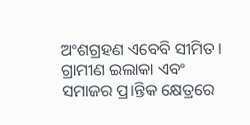ଅଂଶଗ୍ରହଣ ଏବେବି ସୀମିତ । ଗ୍ରାମୀଣ ଇଲାକା ଏବଂ ସମାଜର ପ୍ର।ନ୍ତିକ କ୍ଷେତ୍ରରେ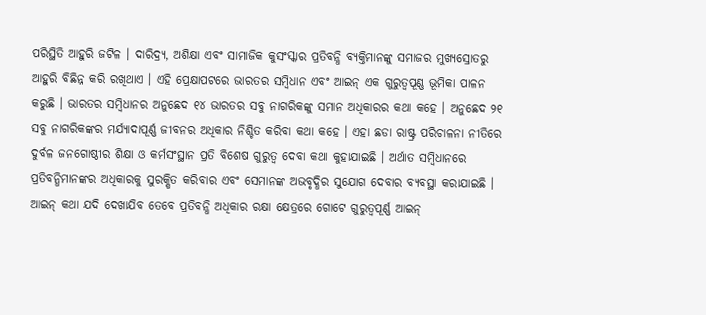ପରିସ୍ଥିତି ଆହୁରି ଜଟିଳ । ଦାରିଦ୍ର୍ୟ, ଅଶିକ୍ଷା ଏବଂ ସାମାଜିକ କୁସଂସ୍କାର ପ୍ରତିବନ୍ଧି ବ୍ୟକ୍ତିମାନଙ୍କୁ ସମାଜର ମୁଖ୍ୟସ୍ରୋତରୁ ଆହୁରି ବିଛିନ୍ନ କରି ରଖିଥାଏ । ଏହି ପ୍ରେକ୍ଷାପଟରେ ଭାରତର ସମ୍ବିଧାନ ଏବଂ ଆଇନ୍ ଏକ ଗୁରୁତ୍ୱପୂଣ୍ଣ ଭୂମିକା ପାଳନ କରୁଛି । ଭାରତର ସମ୍ବିଧାନର ଅନୁଛେଦ ୧୪ ଭାରତର ସବୁ ନାଗରିକଙ୍କୁ ସମାନ ଅଧିକାରର କଥା କହେ । ଅନୁଛେଦ ୨୧ ସବୁ ନାଗରିକଙ୍କର ମର୍ଯ୍ୟାଦାପୂର୍ଣ୍ଣ ଜୀବନର ଅଧିକାର ନିଶ୍ଚିତ କରିବା କଥା କହେ । ଏହା ଛଡା ରାଷ୍ଟ୍ର ପରିଚାଳନା ନୀତିରେ ଦୁର୍ବଳ ଜନଗୋଷ୍ଠୀର ଶିକ୍ଷା ଓ କର୍ମସଂସ୍ଥାନ ପ୍ରତି ବିଶେଷ ଗୁରୁତ୍ୱ ଦେବା କଥା କୁହାଯାଇଛି । ଅର୍ଥାତ ସମ୍ବିଧାନରେ ପ୍ରତିବନ୍ଧିମାନଙ୍କର ଅଧିକାରକୁ ସୁରକ୍ଷିତ କରିବାର ଏବଂ ସେମାନଙ୍କ ଅଭବୃଦ୍ଧିର ସୁଯୋଗ ଦେବାର ବ୍ୟବସ୍ଥା କରାଯାଇଛି । ଆଇନ୍ କଥା ଯଦି ଦେଖାଯିବ ତେବେ ପ୍ରତିବନ୍ଧି ଅଧିକାର ରକ୍ଷା କ୍ଷେତ୍ରରେ ଗୋଟେ ଗୁରୁତ୍ୱପୂର୍ଣ୍ଣ ଆଇନ୍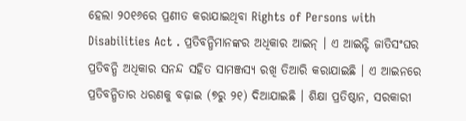ହେଲା ୨୦୧୬ରେ ପ୍ରଣୀତ କରାଯାଇଥିବା Rights of Persons with Disabilities Act . ପ୍ରତିବନ୍ଧିମାନଙ୍କର ଅଧିକାର ଆଇନ୍ । ଏ ଆଇନ୍ଟି ଜାତିସଂଘର ପ୍ରତିବନ୍ଧି ଅଧିକାର ସନନ୍ଦ ସହିତ ସାମଞ୍ଜସ୍ୟ ରଖି ତିଆରି କରାଯାଇଛି । ଏ ଆଇନରେ ପ୍ରତିବନ୍ଧିତାର ଧରଣକୁ ବଢ଼ାଇ (୭ରୁ ୨୧) ଦିଆଯାଇଛି । ଶିକ୍ଷା ପ୍ରତିଷ୍ଠାନ, ସରକାରୀ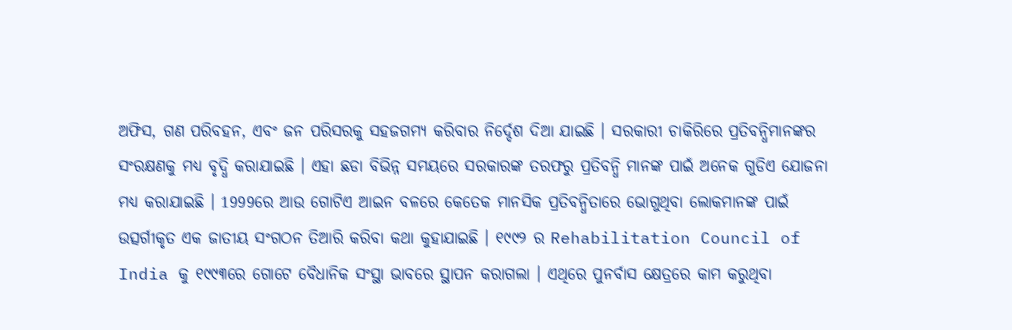ଅଫିସ, ଗଣ ପରିବହନ, ଏବଂ ଜନ ପରିସରକୁ ସହଜଗମ୍ୟ କରିବାର ନିର୍ଦ୍ଦେଶ ଦିଆ ଯାଇଛି । ସରକାରୀ ଚାକିରିରେ ପ୍ରତିବନ୍ଧିମାନଙ୍କର ସଂରକ୍ଷଣକୁ ମଧ୍ୟ ବୃଦ୍ଧି କରାଯାଇଛି । ଏହା ଛଡା ବିଭିନ୍ନ ସମୟରେ ସରକାରଙ୍କ ତରଫରୁ ପ୍ରତିବନ୍ଧି ମାନଙ୍କ ପାଇଁ ଅନେକ ଗୁଡିଏ ଯୋଜନା ମଧ୍ୟ କରାଯାଇଛି । 1999ରେ ଆଉ ଗୋଟିଏ ଆଇନ ବଳରେ କେତେକ ମାନସିକ ପ୍ରତିବନ୍ଧିତାରେ ଭୋଗୁଥିବା ଲୋକମାନଙ୍କ ପାଇଁ ଉତ୍ସର୍ଗୀକୃତ ଏକ ଜାତୀୟ ସଂଗଠନ ତିଆରି କରିବା କଥା କୁହାଯାଇଛି । ୧୯୯୨ ର Rehabilitation Council of India କୁ ୧୯୯୩ରେ ଗୋଟେ ବୈଧାନିକ ସଂସ୍ଥା ଭାବରେ ସ୍ଥାପନ କରାଗଲା । ଏଥିରେ ପୁନର୍ବାସ କ୍ଷେତ୍ରରେ କାମ କରୁଥିବା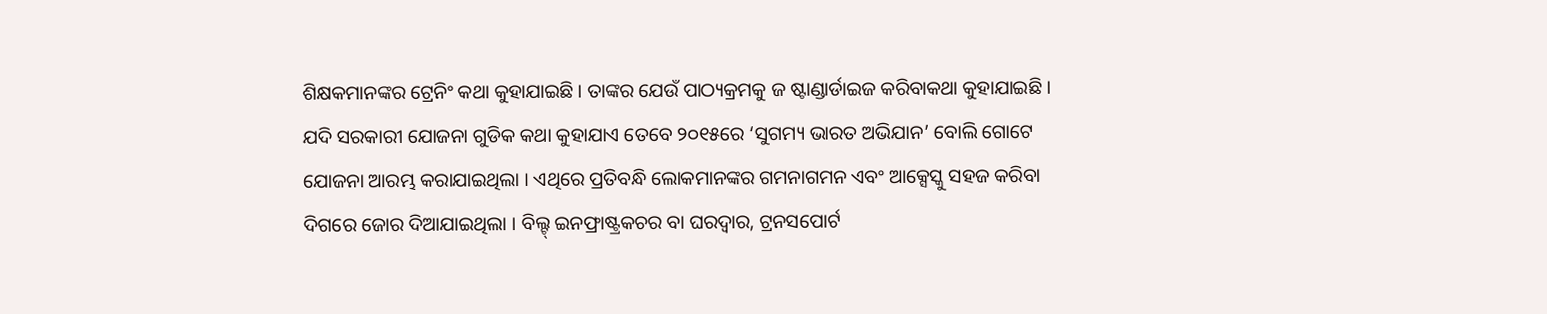ଶିକ୍ଷକମାନଙ୍କର ଟ୍ରେନିଂ କଥା କୁହାଯାଇଛି । ତାଙ୍କର ଯେଉଁ ପାଠ୍ୟକ୍ରମକୁ ଜ ଷ୍ଟାଣ୍ଡାର୍ଡାଇଜ କରିବାକଥା କୁହାଯାଇଛି ।
ଯଦି ସରକାରୀ ଯୋଜନା ଗୁଡିକ କଥା କୁହାଯାଏ ତେବେ ୨୦୧୫ରେ ‘ସୁଗମ୍ୟ ଭାରତ ଅଭିଯାନ’ ବୋଲି ଗୋଟେ ଯୋଜନା ଆରମ୍ଭ କରାଯାଇଥିଲା । ଏଥିରେ ପ୍ରତିବନ୍ଧି ଲୋକମାନଙ୍କର ଗମନାଗମନ ଏବଂ ଆକ୍ସେସ୍କୁ ସହଜ କରିବା ଦିଗରେ ଜୋର ଦିଆଯାଇଥିଲା । ବିଲ୍ଟ୍ ଇନଫ୍ରାଷ୍ଟ୍ରକଚର ବା ଘରଦ୍ୱାର, ଟ୍ରନସପୋର୍ଟ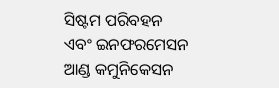ସିଷ୍ଟମ ପରିବହନ ଏବଂ ଇନଫରମେସନ ଆଣ୍ଡ କମୁନିକେସନ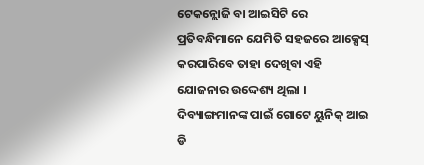ଟେକନ୍ଲୋଜି ବା ଆଇସିଟି ରେ ପ୍ରତିବନ୍ଧିମାନେ ଯେମିତି ସହଜରେ ଆକ୍ସେସ୍ କରପାରିବେ ତାହା ଦେଖିବା ଏହି ଯୋଜନାର ଉଦ୍ଦେଶ୍ୟ ଥିଲା । ଦିବ୍ୟାଙ୍ଗମାନଙ୍କ ପାଇଁ ଗୋଟେ ୟୁନିକ୍ ଆଇ ଡି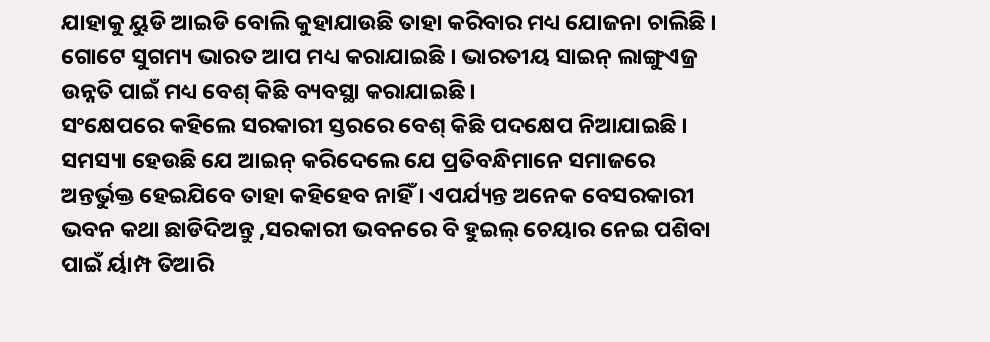ଯାହାକୁ ୟୁଡି ଆଇଡି ବୋଲି କୁହାଯାଉଛି ତାହା କରିବାର ମଧ୍ୟ ଯୋଜନା ଚାଲିଛି । ଗୋଟେ ସୁଗମ୍ୟ ଭାରତ ଆପ ମଧ୍ୟ କରାଯାଇଛି । ଭାରତୀୟ ସାଇନ୍ ଲାଙ୍ଗୁଏଜ୍ର ଉନ୍ନତି ପାଇଁ ମଧ୍ୟ ବେଶ୍ କିଛି ବ୍ୟବସ୍ଥା କରାଯାଇଛି ।
ସଂକ୍ଷେପରେ କହିଲେ ସରକାରୀ ସ୍ତରରେ ବେଶ୍ କିଛି ପଦକ୍ଷେପ ନିଆଯାଇଛି । ସମସ୍ୟା ହେଉଛି ଯେ ଆଇନ୍ କରିଦେଲେ ଯେ ପ୍ରତିବନ୍ଧିମାନେ ସମାଜରେ ଅନ୍ତର୍ଭୁକ୍ତ ହେଇଯିବେ ତାହା କହିହେବ ନାହିଁ । ଏପର୍ଯ୍ୟନ୍ତ ଅନେକ ବେସରକାରୀ ଭବନ କଥା ଛାଡିଦିଅନ୍ତୁ ,ସରକାରୀ ଭବନରେ ବି ହୁଇଲ୍ ଚେୟାର ନେଇ ପଶିବା ପାଇଁ ର୍ୟାମ୍ପ ତିଆରି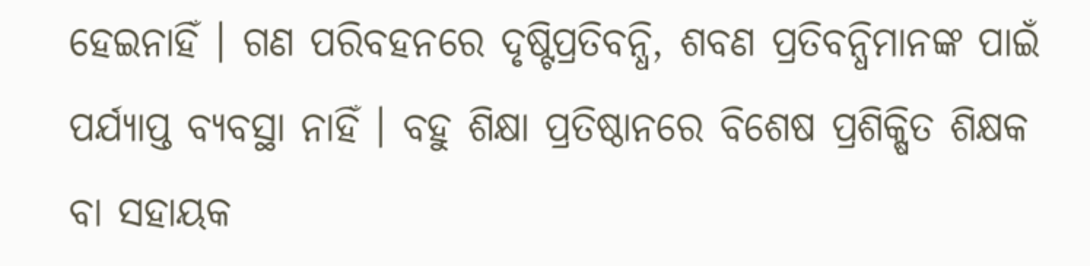ହେଇନାହିଁ । ଗଣ ପରିବହନରେ ଦୃଷ୍ଟିପ୍ରତିବନ୍ଧି, ଶବଣ ପ୍ରତିବନ୍ଧିମାନଙ୍କ ପାଇଁ ପର୍ଯ୍ୟାପ୍ତ ବ୍ୟବସ୍ଥା ନାହିଁ । ବହୁ ଶିକ୍ଷା ପ୍ରତିଷ୍ଠାନରେ ବିଶେଷ ପ୍ରଶିକ୍ଷିତ ଶିକ୍ଷକ ବା ସହାୟକ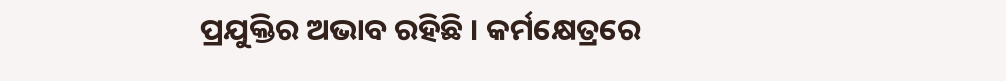ପ୍ରଯୁକ୍ତିର ଅଭାବ ରହିଛି । କର୍ମକ୍ଷେତ୍ରରେ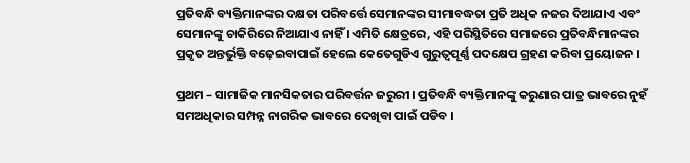ପ୍ରତିବନ୍ଧି ବ୍ୟକ୍ତିମାନଙ୍କର ଦକ୍ଷତା ପରିବର୍ତ୍ତେ ସେମାନଙ୍କର ସୀମାବଦ୍ଧତା ପ୍ରତି ଅଧିକ ନଜର ଦିଆଯାଏ ଏବଂ ସେମାନଙ୍କୁ ଚାକିରିରେ ନିଆଯାଏ ନାହିଁ । ଏମିତି କ୍ଷେତ୍ରରେ, ଏହି ପରିସ୍ଥିତିରେ ସମାଜରେ ପ୍ରତିବନ୍ଧିମାନଙ୍କର ପ୍ରକୃତ ଅନ୍ତର୍ଭୁକ୍ତି ବଢ଼େଇବାପାଇଁ ହେଲେ କେତେଗୁଡିଏ ଗୁରୁତ୍ୱପୂର୍ଣ୍ଣ ପଦକ୍ଷେପ ଗ୍ରହଣ କରିବା ପ୍ରୟୋଜନ ।

ପ୍ରଥମ – ସାମାଜିକ ମାନସିକତାର ପରିବର୍ତ୍ତନ ଜରୁରୀ । ପ୍ରତିବନ୍ଧି ବ୍ୟକ୍ତିମାନଙ୍କୁ କରୁଣାର ପାତ୍ର ଭାବରେ ନୁହଁ ସମଅଧିକାର ସମ୍ପନ୍ନ ନାଗରିକ ଭାବରେ ଦେଖିବା ପାଇଁ ପଡିବ ।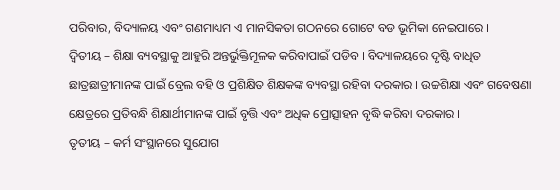ପରିବାର, ବିଦ୍ୟାଳୟ ଏବଂ ଗଣମାଧ୍ୟମ ଏ ମାନସିକତା ଗଠନରେ ଗୋଟେ ବଡ ଭୂମିକା ନେଇପାରେ ।
ଦ୍ୱିତୀୟ – ଶିକ୍ଷା ବ୍ୟବସ୍ଥାକୁ ଆହୁରି ଅନ୍ତର୍ଭୁକ୍ତିମୂଳକ କରିବାପାଇଁ ପଡିବ । ବିଦ୍ୟାଳୟରେ ଦୃଷ୍ଟି ବାଧିତ ଛାତ୍ରଛାତ୍ରୀମାନଙ୍କ ପାଇଁ ବ୍ରେଲ ବହି ଓ ପ୍ରଶିକ୍ଷିତ ଶିକ୍ଷକଙ୍କ ବ୍ୟବସ୍ଥା ରହିବା ଦରକାର । ଉଚ୍ଚଶିକ୍ଷା ଏବଂ ଗବେଷଣା କ୍ଷେତ୍ରରେ ପ୍ରତିବନ୍ଧି ଶିକ୍ଷାର୍ଥୀମାନଙ୍କ ପାଇଁ ବୃତ୍ତି ଏବଂ ଅଧିକ ପ୍ରୋତ୍ସାହନ ବୃଦ୍ଧି କରିବା ଦରକାର ।
ତୃତୀୟ – କର୍ମ ସଂସ୍ଥାନରେ ସୁଯୋଗ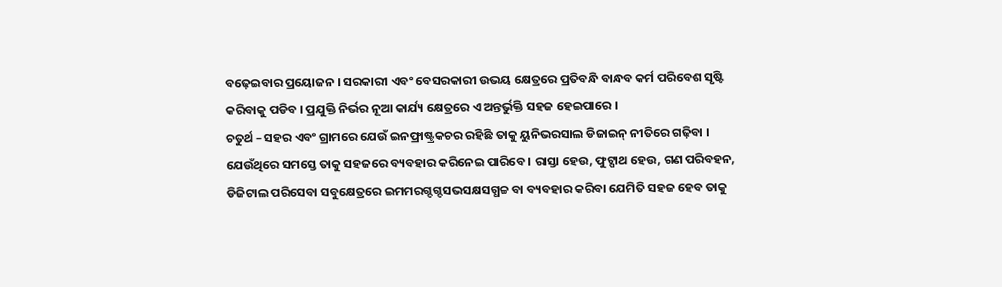ବଢ଼େଇବାର ପ୍ରୟୋଜନ । ସରକାରୀ ଏବଂ ବେସରକାରୀ ଉଭୟ କ୍ଷେତ୍ରରେ ପ୍ରତିବନ୍ଧି ବାନ୍ଧବ କର୍ମ ପରିବେଶ ସୃଷ୍ଟି କରିବାକୁ ପଡିବ । ପ୍ରଯୁକ୍ତି ନିର୍ଭର ନୂଆ କାର୍ଯ୍ୟ କ୍ଷେତ୍ରରେ ଏ ଅନ୍ତର୍ଭୁକ୍ତି ସହଜ ହେଇପାରେ ।
ଚତୁର୍ଥ – ସହର ଏବଂ ଗ୍ରାମରେ ଯେଉଁ ଇନଫ୍ରାଷ୍ଟ୍ରକଚର ରହିଛି ତାକୁ ୟୁନିଭରସାଲ ଡିଜାଇନ୍ ନୀତିରେ ଗଢ଼ିବା । ଯେଉଁଥିରେ ସମସ୍ତେ ତାକୁ ସହଜରେ ବ୍ୟବହାର କରିନେଇ ପାରିବେ । ରାସ୍ତା ହେଉ, ଫୁଟ୍ପାଥ ହେଉ, ଗଣ ପରିବହନ, ଡିଜିଟାଲ ପରିସେବା ସବୁକ୍ଷେତ୍ରରେ ଇମମରଗ୍ଦଗ୍ଦସଭସକ୍ଷସଗ୍ଧଚ୍ଚ ବା ବ୍ୟବହାର କରିବା ଯେମିତି ସହଜ ହେବ ତାକୁ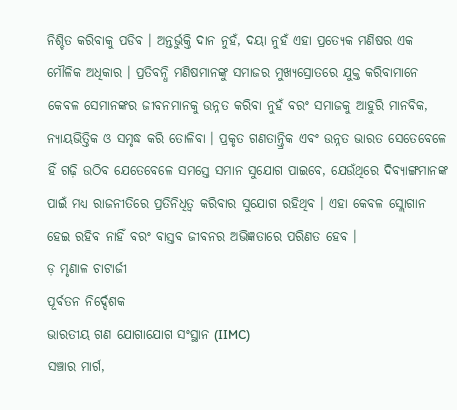ନିଶ୍ଚିତ କରିବାକୁ ପଡିବ । ଅନ୍ତର୍ଭୁକ୍ତି ଦାନ ନୁହଁ, ଦୟା ନୁହଁ ଏହା ପ୍ରତ୍ୟେକ ମଣିଷର ଏକ ମୌଳିକ ଅଧିକାର । ପ୍ରତିବନ୍ଧି ମଣିଷମାନଙ୍କୁ ସମାଜର ମୁଖ୍ୟସ୍ରୋତରେ ଯୁକ୍ତ କରିବାମାନେ କେବଳ ସେମାନଙ୍କର ଜୀବନମାନକୁ ଉନ୍ନତ କରିବା ନୁହଁ ବରଂ ସମାଜକୁ ଆହୁରି ମାନବିକ, ନ୍ୟାୟଭିତ୍ତିକ ଓ ସମୃଦ୍ଧ କରି ତୋଳିବା । ପ୍ରକୃତ ଗଣତାନ୍ତ୍ରିକ ଏବଂ ଉନ୍ନତ ଭାରତ ସେତେବେଳେ ହିଁ ଗଢ଼ି ଉଠିବ ଯେତେବେଳେ ସମସ୍ତେ ସମାନ ସୁଯୋଗ ପାଇବେ, ଯେଉଁଥିରେ ଦିବ୍ୟାଙ୍ଗମାନଙ୍କ ପାଇଁ ମଧ୍ୟ ରାଜନୀତିରେ ପ୍ରତିନିଧିତ୍ଵ କରିବାର ସୁଯୋଗ ରହିଥିବ । ଏହା କେବଳ ସ୍ଲୋଗାନ ହେଇ ରହିବ ନାହିଁ ବରଂ ବାସ୍ତବ ଜୀବନର ଅଭିଜ୍ଞତାରେ ପରିଣତ ହେବ ।
ଡ଼ ମୃଣାଳ ଚାଟାର୍ଜୀ
ପୂର୍ବତନ ନିର୍ଦ୍ଦେଶକ
ଭାରତୀୟ ଗଣ ଯୋଗାଯୋଗ ସଂସ୍ଥାନ (IIMC)
ସଞ୍ଚାର ମାର୍ଗ,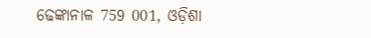ଢେଙ୍କାନାଳ 759 001, ଓଡ଼ିଶା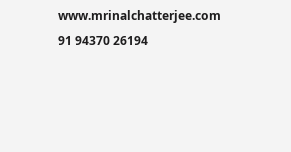www.mrinalchatterjee.com
91 94370 26194